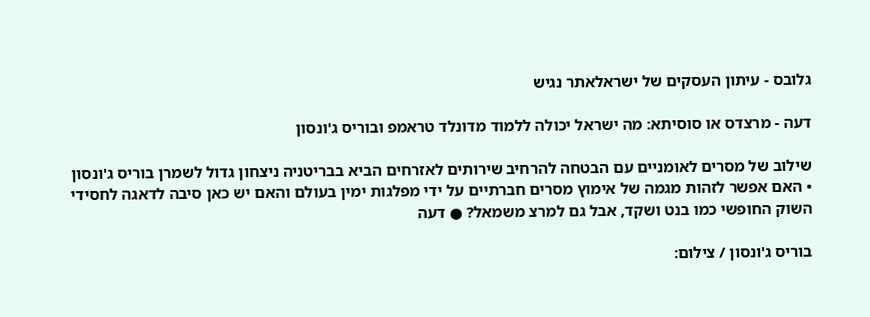גלובס - עיתון העסקים של ישראלאתר נגיש

דעה - מרצדס או סוסיתא: מה ישראל יכולה ללמוד מדונלד טראמפ ובוריס ג'ונסון

שילוב של מסרים לאומניים עם הבטחה להרחיב שירותים לאזרחים הביא בבריטניה ניצחון גדול לשמרן בוריס ג'ונסון • האם אפשר לזהות מגמה של אימוץ מסרים חברתיים על ידי מפלגות ימין בעולם והאם יש כאן סיבה לדאגה לחסידי השוק החופשי כמו בנט ושקד, אבל גם למרצ משמאל? ● דעה

בוריס ג'ונסון / צילום: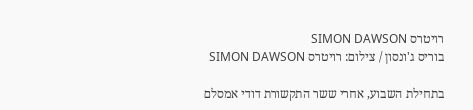רויטרס SIMON DAWSON
בוריס ג'ונסון / צילום: רויטרס SIMON DAWSON

בתחילת השבוע, אחרי ששר התקשורת דודי אמסלם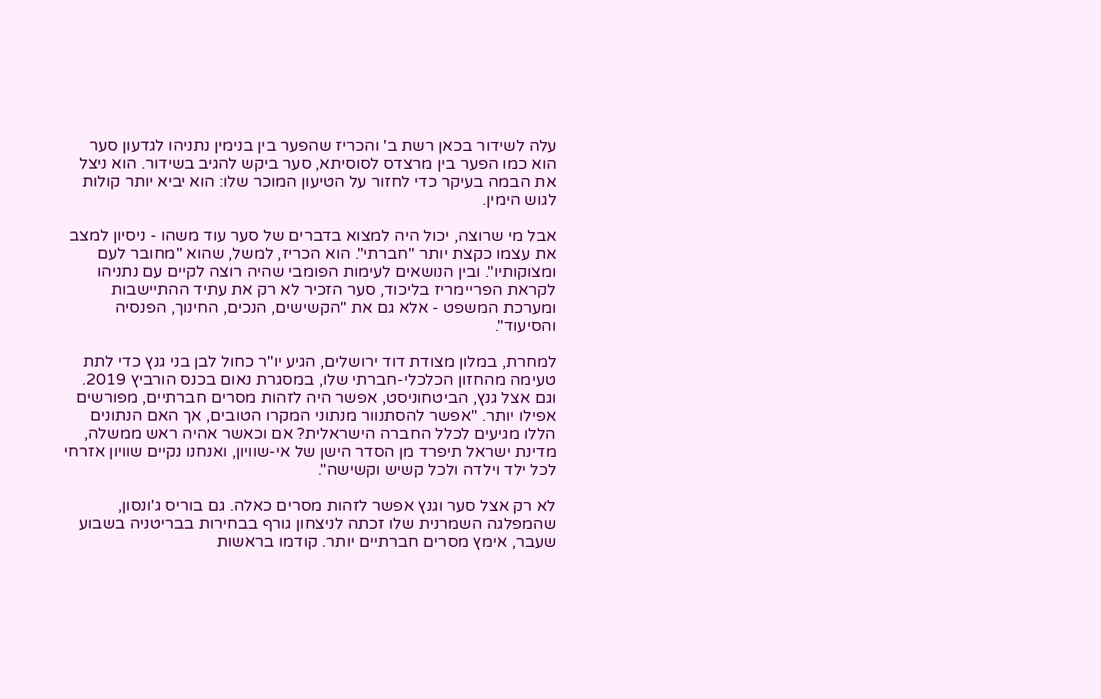עלה לשידור בכאן רשת ב' והכריז שהפער בין בנימין נתניהו לגדעון סער הוא כמו הפער בין מרצדס לסוסיתא, סער ביקש להגיב בשידור. הוא ניצל את הבמה בעיקר כדי לחזור על הטיעון המוכר שלו: הוא יביא יותר קולות לגוש הימין.

אבל מי שרוצה, יכול היה למצוא בדברים של סער עוד משהו - ניסיון למצב את עצמו כקצת יותר "חברתי". הוא הכריז, למשל, שהוא "מחובר לעם ומצוקותיו". ובין הנושאים לעימות הפומבי שהיה רוצה לקיים עם נתניהו לקראת הפריימריז בליכוד, סער הזכיר לא רק את עתיד ההתיישבות ומערכת המשפט - אלא גם את "הקשישים, הנכים, החינוך, הפנסיה והסיעוד".

למחרת, במלון מצודת דוד ירושלים, הגיע יו"ר כחול לבן בני גנץ כדי לתת טעימה מהחזון הכלכלי-חברתי שלו, במסגרת נאום בכנס הורביץ 2019. וגם אצל גנץ, הביטחוניסט, אפשר היה לזהות מסרים חברתיים, מפורשים אפילו יותר. "אפשר להסתנוור מנתוני המקרו הטובים, אך האם הנתונים הללו מגיעים לכלל החברה הישראלית? אם וכאשר אהיה ראש ממשלה, מדינת ישראל תיפרד מן הסדר הישן של אי-שוויון, ואנחנו נקיים שוויון אזרחי לכל ילד וילדה ולכל קשיש וקשישה".

לא רק אצל סער וגנץ אפשר לזהות מסרים כאלה. גם בוריס ג'ונסון, שהמפלגה השמרנית שלו זכתה לניצחון גורף בבחירות בבריטניה בשבוע שעבר, אימץ מסרים חברתיים יותר. קודמו בראשות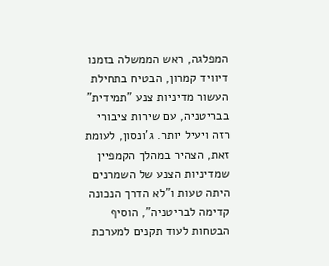המפלגה, ראש הממשלה בזמנו דיוויד קמרון, הבטיח בתחילת העשור מדיניות צנע "תמידית" בבריטניה, עם שירות ציבורי רזה ויעיל יותר. ג'ונסון, לעומת זאת, הצהיר במהלך הקמפיין שמדיניות הצנע של השמרנים היתה טעות ו"לא הדרך הנכונה קדימה לבריטניה", הוסיף הבטחות לעוד תקנים למערכת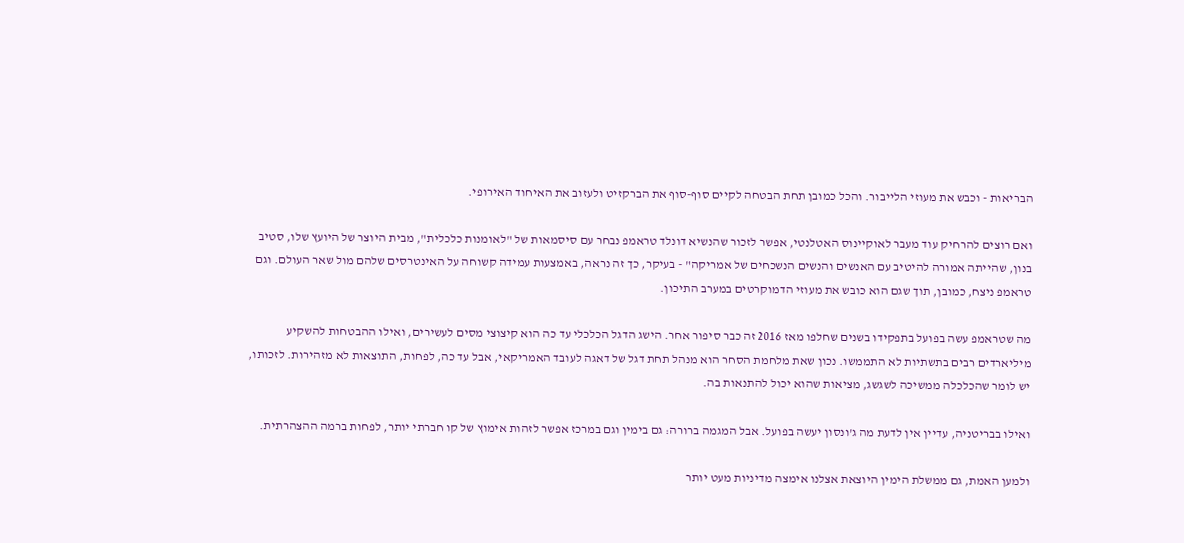הבריאות - וכבש את מעוזי הלייבור. והכל כמובן תחת הבטחה לקיים סוף-סוף את הברקזיט ולעזוב את האיחוד האירופי.

ואם רוצים להרחיק עוד מעבר לאוקיינוס האטלנטי, אפשר לזכור שהנשיא דונלד טראמפ נבחר עם סיסמאות של "לאומנות כלכלית", מבית היוצר של היועץ שלו, סטיב בנון, שהייתה אמורה להיטיב עם האנשים והנשים הנשכחים של אמריקה" - בעיקר, כך זה נראה, באמצעות עמידה קשוחה על האינטרסים שלהם מול שאר העולם. וגם טראמפ ניצח, כמובן, תוך שגם הוא כובש את מעוזי הדמוקרטים במערב התיכון.

מה שטראמפ עשה בפועל בתפקידו בשנים שחלפו מאז 2016 זה כבר סיפור אחר. הישג הדגל הכלכלי עד כה הוא קיצוצי מסים לעשירים, ואילו ההבטחות להשקיע מיליארדים רבים בתשתיות לא התממשו. נכון שאת מלחמת הסחר הוא מנהל תחת דגל של דאגה לעובד האמריקאי, אבל עד כה, לפחות, התוצאות לא מזהירות. לזכותו, יש לומר שהכלכלה ממשיכה לשגשג, מציאות שהוא יכול להתנאות בה.

ואילו בבריטניה, עדיין אין לדעת מה ג'ונסון יעשה בפועל. אבל המגמה ברורה: גם בימין וגם במרכז אפשר לזהות אימוץ של קו חברתי יותר, לפחות ברמה ההצהרתית.

ולמען האמת, גם ממשלת הימין היוצאת אצלנו אימצה מדיניות מעט יותר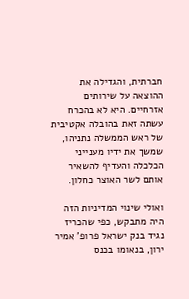חברתית, והגדילה את ההוצאה על שירותים אזרחיים. היא לא בהכרח עשתה זאת בהובלה אקטיבית של ראש הממשלה נתניהו, שמשך את ידיו מענייני הכלכלה והעדיף להשאיר אותם לשר האוצר כחלון.

ואולי שינוי המדיניות הזה היה מתבקש, כפי שהכריז נגיד בנק ישראל פרופ' אמיר ירון, בנאומו בכנס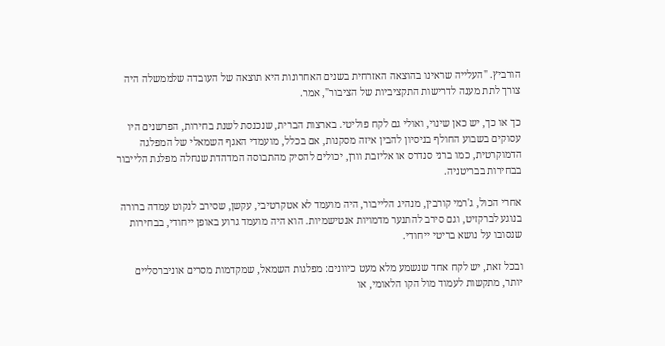הורביץ. "העלייה שראינו בהוצאה האזרחית בשנים האחרונות היא תוצאה של העובדה שלממשלה היה צורך לתת מענה לדרישות התקציביות של הציבור", אמר.

כך או כך, יש כאן שינוי, ואולי גם לקח פוליטי. בארצות הברית, שנכנסת לשנת בחירות, הפרשנים היו עסוקים בשבוע החולף בניסיון להבין איזה מסקנות, אם בכלל, מועמדי האגף השמאלי של המפלגה הדמוקרטית, כמו ברני סנדרס או אליזבת וורן, יכולים להסיק מהתבוסה המדהדת שנחלה מפלגת הלייבור בבחירות בבריטניה.

אחרי הכול, ג'רמי קורבין, מנהיג הלייבור, היה מועמד לא אטקרטיבי, עקשן, שסירב לנקוט עמדה ברורה בנוגע לברקזיט, וגם סירב להתנער מדמויות אנטישמיות. הוא היה מועמד גרוע באופן ייחודי, בבחירות שנסובו על נושא בריטי ייחודי.

ובכל זאת, יש לקח אחד שנשמע מלא מעט כיוונים: מפלגות השמאל, שמקדמות מסרים אוניברסליים יותר, מתקשות לעמוד מול הקו הלאומי, או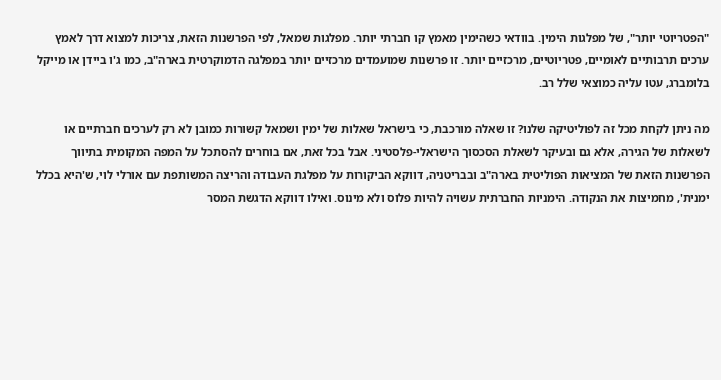"הפטריוטי יותר", של מפלגות הימין. בוודאי כשהימין מאמץ קו חברתי יותר. מפלגות שמאל, לפי הפרשנות הזאת, צריכות למצוא דרך לאמץ ערכים תרבותיים לאומיים, פטריוטיים, מרכזיים יותר. זו פרשנות שמועמדים מרכזיים יותר במפלגה הדמוקרטית בארה"ב, כמו ג'ו ביידן או מייקל בלומברג, עטו עליה כמוצאי שלל רב.

מה ניתן לקחת מכל זה לפוליטיקה שלנו? זו שאלה מורכבת, כי בישראל שאלות של ימין ושמאל קשורות כמובן לא רק לערכים חברתיים או לשאלות של הגירה, אלא גם ובעיקר לשאלת הסכסוך הישראלי-פלסטיני. אבל בכל זאת, אם בוחרים להסתכל על המפה המקומית בתיווך הפרשנות הזאת של המציאות הפוליטית בארה"ב ובבריטניה, דווקא הביקורות על מפלגת העבודה והריצה המשותפת עם אורלי לוי, ש'היא בכלל ימנית', מחמיצות את הנקודה. הימניות החברתית עשויה להיות פלוס ולא מינוס. ואילו דווקא הדגשת המסר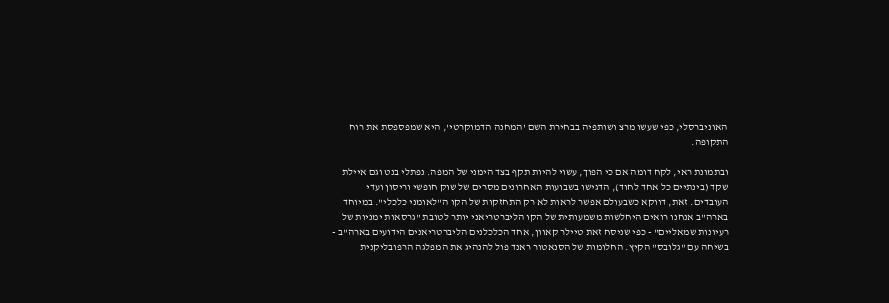האוניברסלי, כפי שעשו מרצ ושותפיה בבחירת השם 'המחנה הדמוקרטי', היא שמפספסת את רוח התקופה.

ובתמונת ראי, לקח דומה אם כי הפוך, עשוי להיות תקף בצד הימני של המפה. נפתלי בנט וגם איילת שקד (בינתיים כל אחד לחוד), הדגישו בשבועות האחרונים מסרים של שוק חופשי וריסון ועדי העובדים. זאת, דווקא כשבעולם אפשר לראות לא רק התחזקות של הקו ה"לאומני כלכלי". במיוחד בארה"ב אנחנו רואים היחלשות משמעותית של הקו הליברטריאני יותר לטובת "גרסאות ימניות של רעיונות שמאליים" - כפי שניסח זאת טיילר קאוון, אחד הכלכלנים הליברטריאנים הידועים בארה"ב - בשיחה עם "גלובס" הקיץ. החלומות של הסנאטור ראנד פול להנהיג את המפלגה הרפובליקנית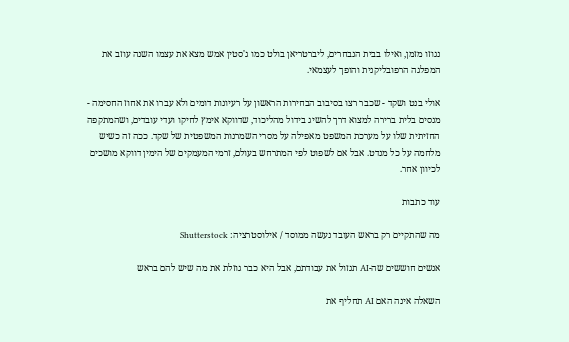נגוזו מזמן, ואילו בבית הנבחרים, ליברטריאן בולט כמו ג'סטין אמש מצא את עצמו השנה עוזב את המפלגה הרפובליקנית והופך לעצמאי.

אולי בנט ושקד - שכבר רצו בסיבוב הבחירות הראשון על רעיונות דומים ולא עברו את אחוז החסימה - מנסים בלית ברירה למצוא דרך להשיג בידול מהליכוד, שדווקא אימץ לחיקו ועדי עובדים, ושהמתקפה החזיתית שלו על מערכת המשפט מאפילה על מסרי השמרנות המשפטית של שקד. ככה זה כשיש מלחמה על כל מנדט. אבל אם לשפוט לפי המתרחש בעולם, זרמי המעמקים של הימין דווקא מושכים לכיוון אחר.

עוד כתבות

מה שהתקיים רק בראש העובד נעשה ממוסד / אילוסטרציה: Shutterstock

אנשים חוששים שה-AI תגזול את עבודתם, אבל היא כבר גוזלת את מה שיש להם בראש

השאלה אינה האם AI תחליף את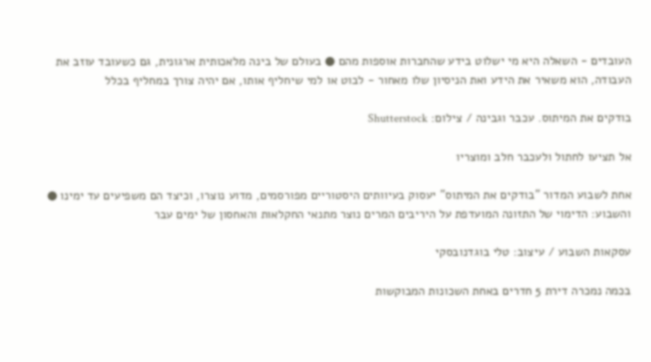העובדים - השאלה היא מי ישלוט בידע שהחברות אוספות מהם ● בעולם של בינה מלאכותית ארגונית, גם כשעובד עוזב את העבודה, הוא משאיר את הידע ואת הניסיון שלו מאחור - לבוט או למי שיחליף אותו, אם יהיה צורך במחליף בכלל

בודקים את המיתוס. עכבר וגבינה / צילום: Shutterstock

אל תציעו לחתול ולעכבר חלב ומוצריו

אחת לשבוע המדור "בודקים את המיתוס" יעסוק בעיוותים היסטוריים מפורסמים, מדוע נוצרו, וכיצד הם משפיעים עד ימינו ● והשבוע: הדימוי של התזונה המועדפת על היריבים המרים נוצר מתנאי החקלאות והאחסון של ימים עבר

עסקאות השבוע / עיצוב: טלי בוגדנובסקי

בכמה נמכרה דירת 5 חדרים באחת השכונות המבוקשות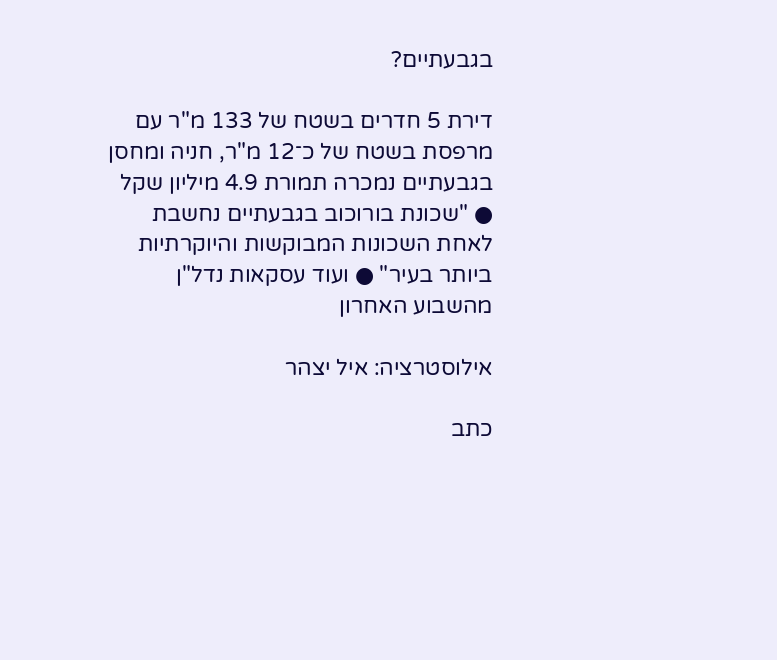בגבעתיים?

דירת 5 חדרים בשטח של 133 מ"ר עם מרפסת בשטח של כ־12 מ"ר, חניה ומחסן בגבעתיים נמכרה תמורת 4.9 מיליון שקל ● "שכונת בורוכוב בגבעתיים נחשבת לאחת השכונות המבוקשות והיוקרתיות ביותר בעיר" ● ועוד עסקאות נדל"ן מהשבוע האחרון

אילוסטרציה: איל יצהר

כתב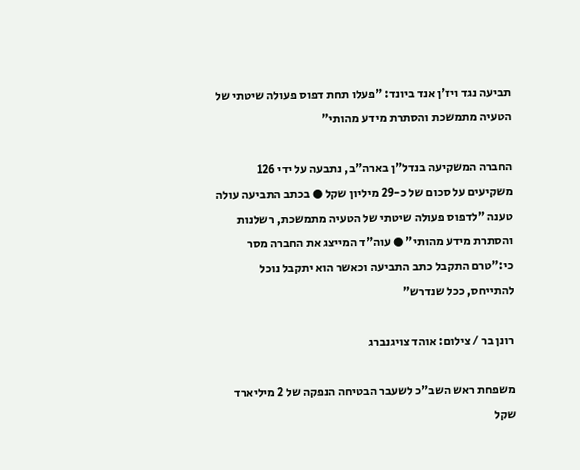תביעה נגד ויז'ן אנד ביונד: "פעלו תחת דפוס פעולה שיטתי של הטעיה מתמשכת והסתרת מידע מהותי"

החברה המשקיעה בנדל"ן בארה"ב, נתבעה על ידי 126 משקיעים על סכום של כ-29 מיליון שקל ● בכתב התביעה עולה טענה "לדפוס פעולה שיטתי של הטעיה מתמשכת, רשלנות והסתרת מידע מהותי" ● עוה"ד המייצג את החברה מסר כי:"טרם התקבל כתב התביעה וכאשר הוא יתקבל נוכל להתייחס, ככל שנדרש"

רונן בר / צילום: אוהד צויגנברג

משפחת ראש השב"כ לשעבר הבטיחה הנפקה של 2 מיליארד שקל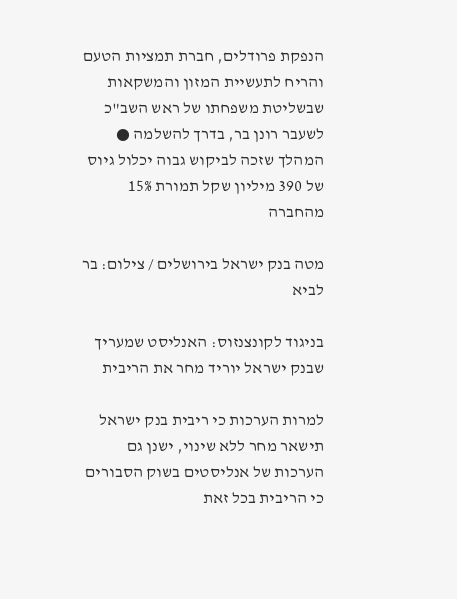הנפקת פרודלים, חברת תמציות הטעם והריח לתעשיית המזון והמשקאות שבשליטת משפחתו של ראש השב"כ לשעבר רונן בר, בדרך להשלמה ● המהלך שזכה לביקוש גבוה יכלול גיוס של 390 מיליון שקל תמורת 15% מהחברה

מטה בנק ישראל בירושלים / צילום: בר לביא

בניגוד לקונצנזוס: האנליסט שמעריך שבנק ישראל יוריד מחר את הריבית

למרות הערכות כי ריבית בנק ישראל תישאר מחר ללא שינוי, ישנן גם הערכות של אנליסטים בשוק הסבורים כי הריבית בכל זאת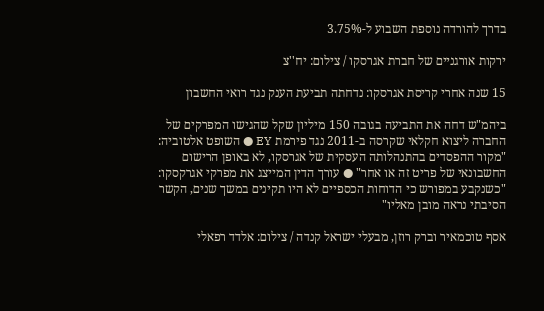בדרך להורדה נוספת השבוע ל-3.75%

ירקות אורגניים של חברת אגרסקו / צילום: יח''צ

15 שנה אחרי קריסת אגרסקו: נדחתה תביעת הענק נגד רואי החשבון

ביהמ"ש דחה את התביעה בגובה 150 מיליון שקל שהגישו המפרקים של החברה ליצוא חקלאי שקרסה ב-2011 נגד פירמת EY ● השופט אלטוביה: "מקור ההפסדים בהתנהלותה העסקית של אגרסקו, לא באופן הרישום החשבונאי של פריט זה או אחר" ● עורך הדין המייצג את מפרקי אגרקסקו: "כשנקבע במפורש כי הדוחות הכספיים לא היו תקינים במשך שנים, הקשר הסיבתי נראה מובן מאליו"

אסף טוכמאיר וברק רוזן, מבעלי ישראל קנדה / צילום: אלדד רפאלי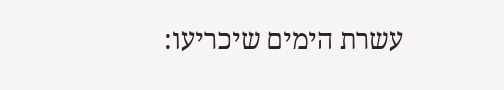עשרת הימים שיכריעו: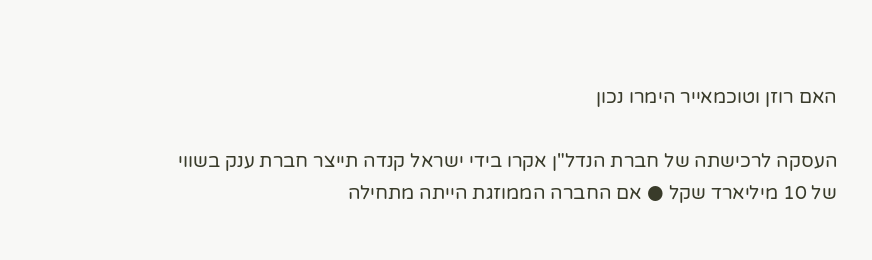האם רוזן וטוכמאייר הימרו נכון

העסקה לרכישתה של חברת הנדל"ן אקרו בידי ישראל קנדה תייצר חברת ענק בשווי של 10 מיליארד שקל ● אם החברה הממוזגת הייתה מתחילה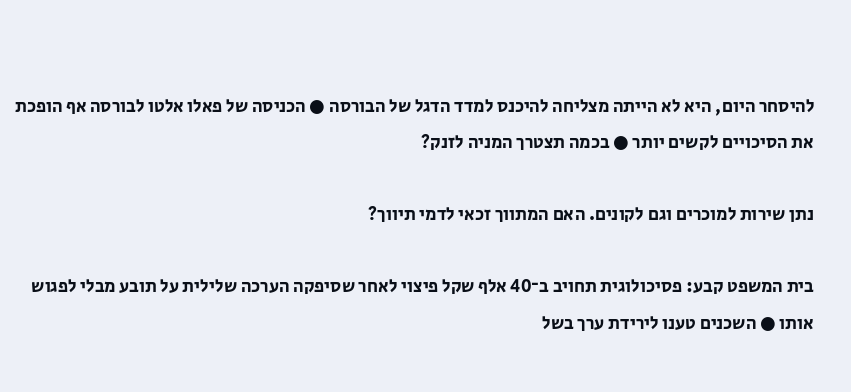להיסחר היום, היא לא הייתה מצליחה להיכנס למדד הדגל של הבורסה ● הכניסה של פאלו אלטו לבורסה אף הופכת את הסיכויים לקשים יותר ● בכמה תצטרך המניה לזנק?

נתן שירות למוכרים וגם לקונים. האם המתווך זכאי לדמי תיווך?

בית המשפט קבע: פסיכולוגית תחויב ב־40 אלף שקל פיצוי לאחר שסיפקה הערכה שלילית על תובע מבלי לפגוש אותו ● השכנים טענו לירידת ערך בשל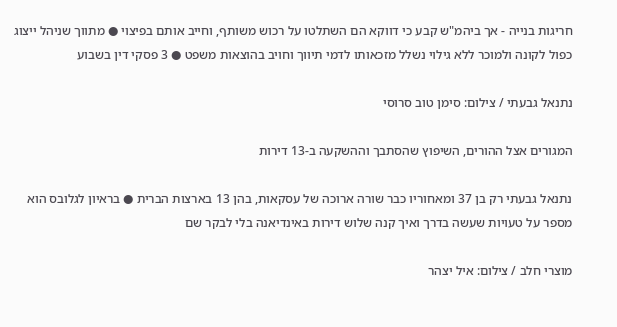חריגות בנייה - אך ביהמ"ש קבע כי דווקא הם השתלטו על רכוש משותף, וחייב אותם בפיצוי ● מתווך שניהל ייצוג כפול לקונה ולמוכר ללא גילוי נשלל מזכאותו לדמי תיווך וחויב בהוצאות משפט ● 3 פסקי דין בשבוע

נתנאל גבעתי / צילום: סימן טוב סרוסי

המגורים אצל ההורים, השיפוץ שהסתבך וההשקעה ב-13 דירות

נתנאל גבעתי רק בן 37 ומאחוריו כבר שורה ארוכה של עסקאות, בהן 13 בארצות הברית ● בראיון לגלובס הוא מספר על טעויות שעשה בדרך ואיך קנה שלוש דירות באינדיאנה בלי לבקר שם

מוצרי חלב / צילום: איל יצהר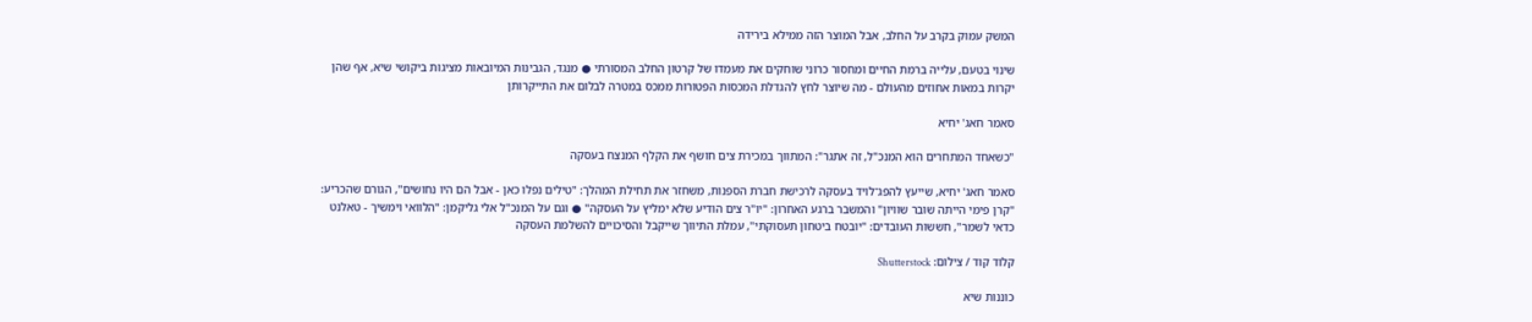המשק עמוק בקרב על החלב, אבל המוצר הזה ממילא בירידה

שינוי בטעם, עלייה ברמת החיים ומחסור כרוני שוחקים את מעמדו של קרטון החלב המסורתי ● מנגד, הגבינות המיובאות מציגות ביקושי שיא, אף שהן יקרות במאות אחוזים מהעולם - מה שיוצר לחץ להגדלת המכסות הפטורות ממכס במטרה לבלום את התייקרותן

סאמר חאג' יחיא

"כשאחד המתחרים הוא המנכ"ל, זה אתגר": המתווך במכירת צים חושף את הקלף המנצח בעסקה

סאמר חאג' יחיא, שייעץ להפג־לויד בעסקה לרכישת חברת הספנות, משחזר את תחילת המהלך: "טילים נפלו כאן - אבל הם היו נחושים", הגורם שהכריע: "קרן פימי הייתה שובר שוויון" והמשבר ברגע האחרון: "יו"ר צים הודיע שלא ימליץ על העסקה" ● וגם על המנכ"ל אלי גליקמן: "הלוואי וימשיך - טאלנט כדאי לשמר", חששות העובדים: "יובטח ביטחון תעסוקתי", עמלת התיווך שייקבל והסיכויים להשלמת העסקה

קלוד קוד / צילום: Shutterstock

כוננות שיא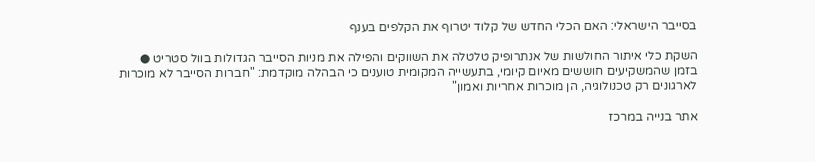בסייבר הישראלי: האם הכלי החדש של קלוד יטרוף את הקלפים בענף

השקת כלי איתור החולשות של אנתרופיק טלטלה את השווקים והפילה את מניות הסייבר הגדולות בוול סטריט ● בזמן שהמשקיעים חוששים מאיום קיומי, בתעשייה המקומית טוענים כי הבהלה מוקדמת: "חברות הסייבר לא מוכרות לארגונים רק טכנולוגיה, הן מוכרות אחריות ואמון"

אתר בנייה במרכז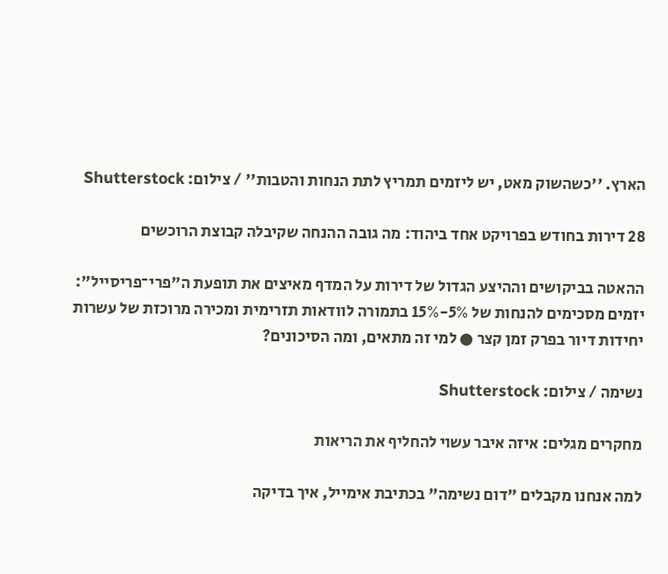הארץ. ''כשהשוק מאט, יש ליזמים תמריץ לתת הנחות והטבות'' / צילום: Shutterstock

28 דירות בחודש בפרויקט אחד ביהוד: מה גובה ההנחה שקיבלה קבוצת הרוכשים

ההאטה בביקושים וההיצע הגדול של דירות על המדף מאיצים את תופעת ה"פרי־פריסייל": יזמים מסכימים להנחות של 5%-15% בתמורה לוודאות תזרימית ומכירה מרוכזת של עשרות יחידות דיור בפרק זמן קצר ● למי זה מתאים, ומה הסיכונים?

נשימה / צילום: Shutterstock

מחקרים מגלים: איזה איבר עשוי להחליף את הריאות

למה אנחנו מקבלים "דום נשימה" בכתיבת אימייל, איך בדיקה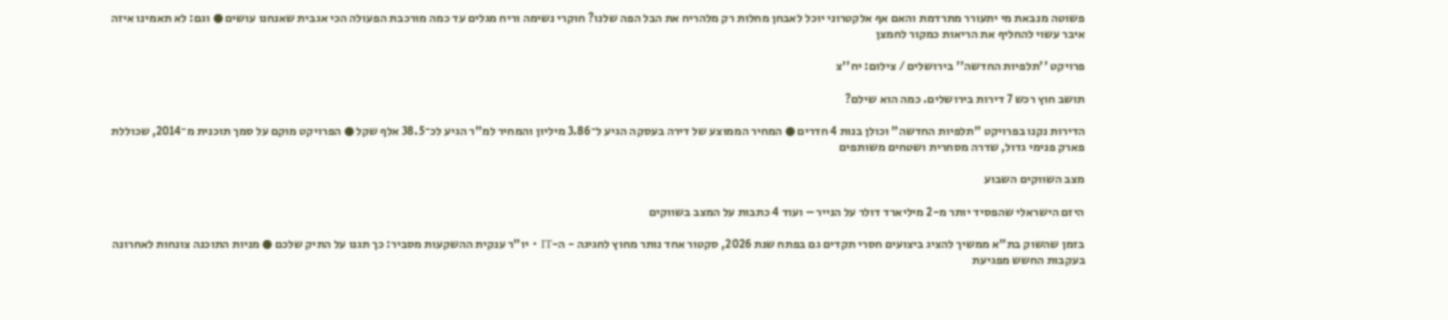פשוטה מנבאת מי יתעורר מתרדמת והאם אף אלקטרוני יוכל לאבחן מחלות רק מלהריח את הבל הפה שלנו? חוקרי נשימה וריח מגלים עד כמה מורכבת הפעולה הכי אגבית שאנחנו עושים ● וגם: לא תאמינו איזה איבר עשוי להחליף את הריאות כמקור לחמצן

פרויקט ''תלפיות החדשה'' בירושלים / צילום: יח''צ

תושב חוץ רכש 7 דירות בירושלים. כמה הוא שילם?

הדירות נקנו בפרויקט "תלפיות החדשה" וכולן בנות 4 חדרים ● המחיר הממוצע של דירה בעסקה הגיע ל־3.86 מיליון והמחיר למ"ר הגיע לכ־38.5 אלף שקל ● הפרויקט מוקם על סמך תוכנית מ־2014, שכוללת פארק פנימי גדול, שדרה מסחרית ושטחים משותפים

מצב השווקים השבוע

היזם הישראלי שהפסיד יותר מ-2 מיליארד דולר על הנייר – ועוד 4 כתבות על המצב בשווקים

בזמן שהשוק בת"א ממשיך להציג ביצועים חסרי תקדים גם בפתח שנת 2026, סקטור אחד נותר מחוץ לחגיגה - ה-IT • יו"ר ענקית ההשקעות מסביר: כך תגנו על התיק שלכם ● מניות התוכנה צונחות לאחרונה בעקבות החשש מפגיעת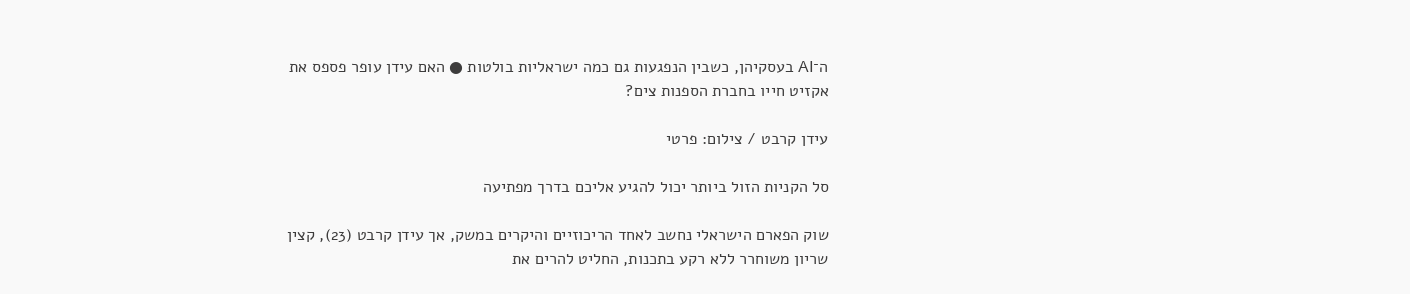ה־AI בעסקיהן, כשבין הנפגעות גם כמה ישראליות בולטות ● האם עידן עופר פספס את אקזיט חייו בחברת הספנות צים?

עידן קרבט / צילום: פרטי

סל הקניות הזול ביותר יכול להגיע אליכם בדרך מפתיעה

שוק הפארם הישראלי נחשב לאחד הריכוזיים והיקרים במשק, אך עידן קרבט (23), קצין שריון משוחרר ללא רקע בתכנות, החליט להרים את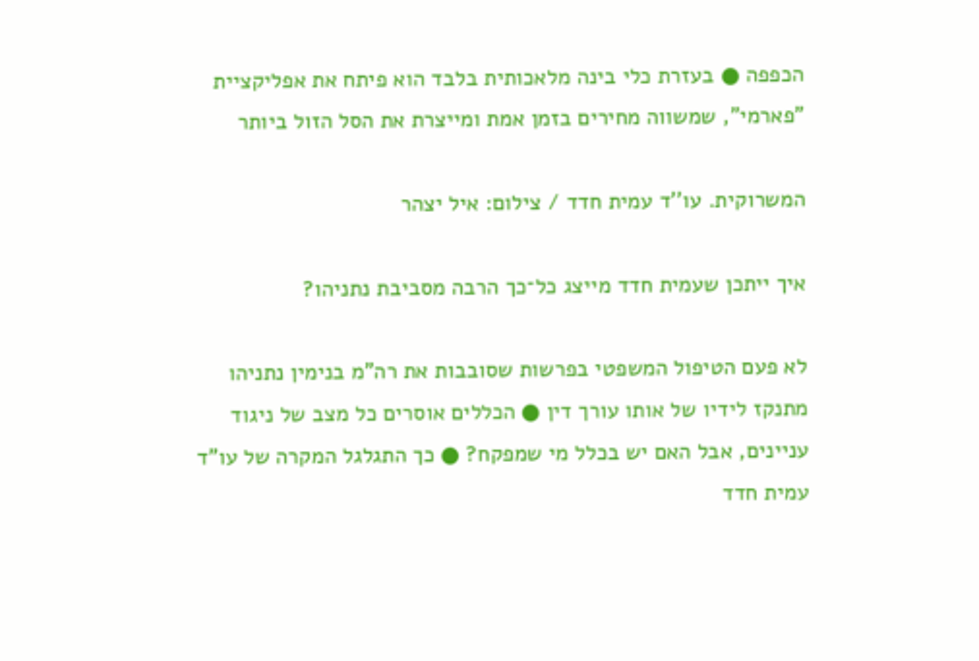הכפפה ● בעזרת כלי בינה מלאכותית בלבד הוא פיתח את אפליקציית "פארמי", שמשווה מחירים בזמן אמת ומייצרת את הסל הזול ביותר

המשרוקית. עו''ד עמית חדד / צילום: איל יצהר

איך ייתכן שעמית חדד מייצג כל־כך הרבה מסביבת נתניהו?

לא פעם הטיפול המשפטי בפרשות שסובבות את רה"מ בנימין נתניהו מתנקז לידיו של אותו עורך דין ● הכללים אוסרים כל מצב של ניגוד עניינים, אבל האם יש בכלל מי שמפקח? ● כך התגלגל המקרה של עו"ד עמית חדד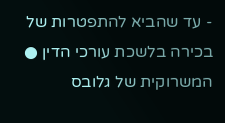- עד שהביא להתפטרות של בכירה בלשכת עורכי הדין ● המשרוקית של גלובס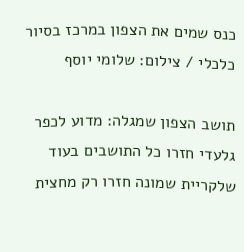כנס שמים את הצפון במרכז בסיור כלכלי / צילום: שלומי יוסף

תושב הצפון שמגלה: מדוע לכפר גלעדי חזרו כל התושבים בעוד שלקריית שמונה חזרו רק מחצית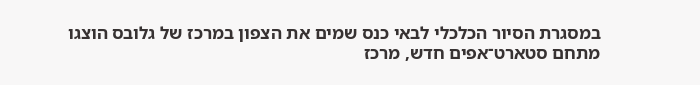במסגרת הסיור הכלכלי לבאי כנס שמים את הצפון במרכז של גלובס הוצגו מתחם סטארט־אפים חדש, מרכז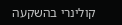קולינרי בהשקעה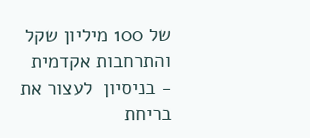של 100 מיליון שקל והתרחבות אקדמית - בניסיון  לעצור את בריחת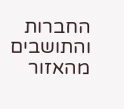החברות והתושבים מהאזור